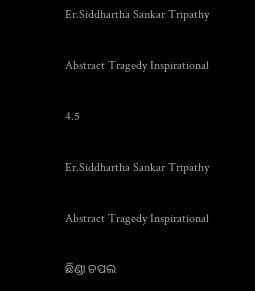Er.Siddhartha Sankar Tripathy

Abstract Tragedy Inspirational

4.5

Er.Siddhartha Sankar Tripathy

Abstract Tragedy Inspirational

ଛିଣ୍ଡା ଚପଲ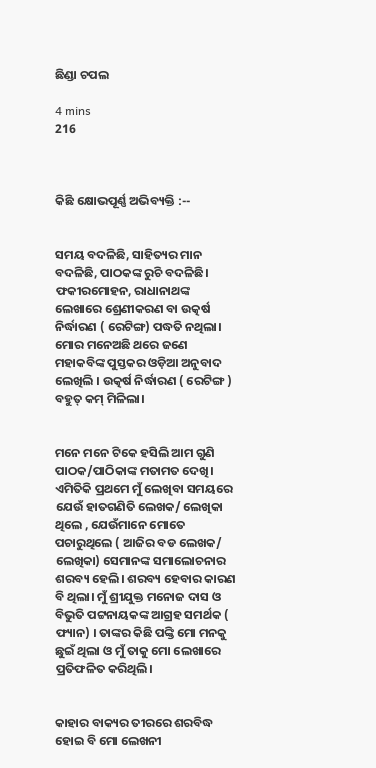ଛିଣ୍ଡା ଚପଲ

4 mins
216



କିଛି କ୍ଷୋଭପୂର୍ଣ୍ଣ ଅଭିବ୍ୟକ୍ତି :--


ସମୟ ବଦଳିଛି, ସାହିତ୍ୟର ମାନ ବଦଳିଛି, ପାଠକଙ୍କ ରୁଚି ବଦଳିଛି। ଫକୀରମୋହନ, ରାଧାନାଥଙ୍କ ଲେଖାରେ ଶ୍ରେଣୀକରଣ ବା ଉତ୍କର୍ଷ ନିର୍ଦ୍ଧାରଣ ( ରେଟିଙ୍ଗ) ପଦ୍ଧତି ନଥିଲା। ମୋର ମନେଅଛି ଥରେ ଜଣେ ମହାକବିଙ୍କ ପୁସ୍ତକର ଓଡ଼ିଆ ଅନୁବାଦ ଲେଖିଲି । ଉତ୍କର୍ଷ ନିର୍ଦ୍ଧାରଣ ( ରେଟିଙ୍ଗ ) ବହୁତ୍ କମ୍ ମିଳିଲା।


ମନେ ମନେ ଟିକେ ହସିଲି ଆମ ଗୁଣି ପାଠକ/ପାଠିକାଙ୍କ ମତାମତ ଦେଖି। ଏମିତିକି ପ୍ରଥମେ ମୁଁ ଲେଖିବା ସମୟରେ ଯେଉଁ ହାତଗଣିତି ଲେଖକ/ ଲେଖିକା ଥିଲେ , ଯେଉଁମାନେ ମୋତେ ପଚାରୁଥିଲେ ( ଆଜିର ବଡ ଲେଖକ/ ଲେଖିକା) ସେମାନଙ୍କ ସମାଲୋଚନାର ଶରବ୍ୟ ହେଲି। ଶରବ୍ୟ ହେବାର କାରଣ ବି ଥିଲା। ମୁଁ ଶ୍ରୀଯୁକ୍ତ ମନୋଜ ଦାସ ଓ ବିଭୁତି ପଟ୍ଟନାୟକଙ୍କ ଆଗ୍ରହ ସମର୍ଥକ ( ଫ୍ୟାନ) । ତାଙ୍କର କିଛି ପଙ୍କ୍ତି ମୋ ମନକୁ ଛୁଇଁ ଥିଲା ଓ ମୁଁ ତାକୁ ମୋ ଲେଖାରେ ପ୍ରତିଫଳିତ କରିଥିଲି।


କାହାର ବାକ୍ୟର ତୀରରେ ଶରବିଦ୍ଧ ହୋଇ ବି ମୋ ଲେଖନୀ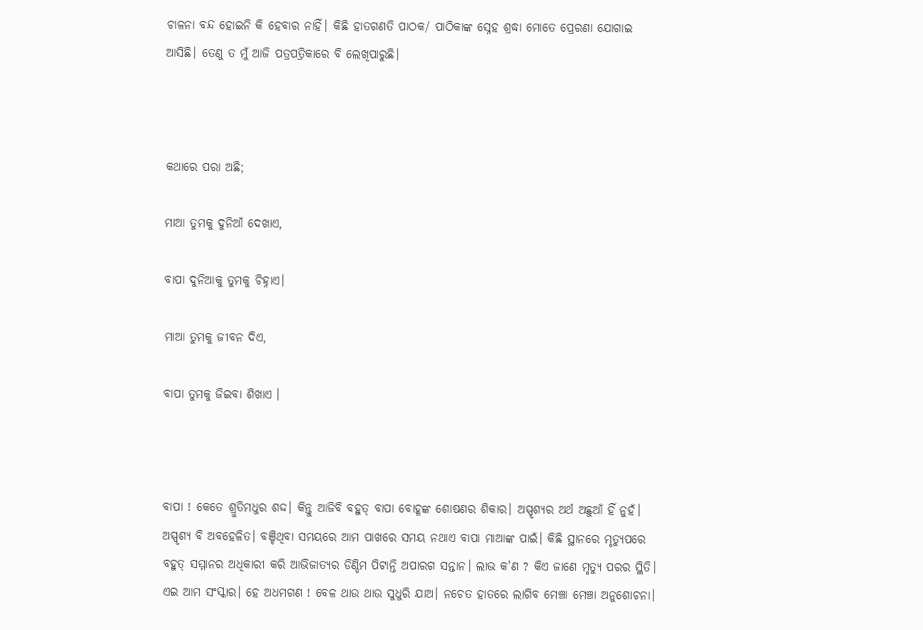ଚାଳନା ବନ୍ଦ ହୋଇନି କି ହେବାର ନାହିଁ। କିଛି ହାତଗଣତି ପାଠକ/ ପାଠିକାଙ୍କ ସ୍ନେହ ଶ୍ରଦ୍ଧା ମୋତେ ପ୍ରେରଣା ଯୋଗାଇ ଆସିଛି। ତେଣୁ ତ ମୁଁ ଆଜି ପତ୍ରପତ୍ରିକାରେ ବି ଲେଖିପାରୁଛି।



କଥାରେ ପରା ଅଛି;

ମାଆ ତୁମକୁ ଦୁନିଆଁ ଦେଖାଏ,

ବାପା ଦୁନିଆକୁ ତୁମକୁ ଚିହ୍ନାଏ।

ମାଆ ତୁମକୁ ଜୀବନ ଦିଏ,

ବାପା ତୁମକୁ ଜିଇବା ଶିଖାଏ ।



ବାପା ! କେତେ ଶ୍ରୁତିମଧୁର ଶଦ୍ଦ। କିନ୍ତୁ ଆଜିବି ବହୁତ୍ ବାପା ବୋହୂଙ୍କ ଶୋଷଣର ଶିକାର। ଅସ୍ପୃଶ୍ୟର ଅର୍ଥ ଅଛୁଆଁ ହିଁ ନୁହଁ। ଅସ୍ପୃଶ୍ୟ ବି ଅବହେଳିତ। ବଞ୍ଚିଥିବା ସମୟରେ ଆମ ପାଖରେ ସମୟ ନଥାଏ ବାପା ମାଆଙ୍କ ପାଇଁ। କିଛି ସ୍ଥାନରେ ମୃତ୍ୟୁପରେ ବହୁତ୍ ସମ୍ମାନର ଅଧିକାରୀ କରି ଆଭିଜାତ୍ୟର ଡିଣ୍ଡିମ ପିଟାନ୍ତି ଅପାରଗ ସନ୍ତାନ। ଲାଭ କ'ଣ ? କିଏ ଜାଣେ ମୃତ୍ୟୁ ପରର ସ୍ଥିତି। ଏଇ ଆମ ସଂସ୍କାର। ହେ ଅଧମଗଣ ! ବେଳ ଥାଉ ଥାଉ ସୁଧୁରି ଯାଅ। ନଚେତ ହାତରେ ଲାଗିବ ମେଞ୍ଚା ମେଞ୍ଚା ଅନୁଶୋଚନା।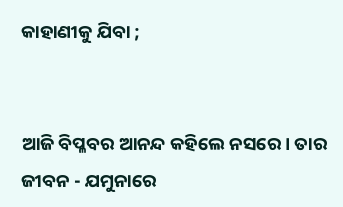କାହାଣୀକୁ ଯିବା ;


ଆଜି ବିପ୍ଳବର ଆନନ୍ଦ କହିଲେ ନସରେ। ତାର ଜୀବନ - ଯମୁନାରେ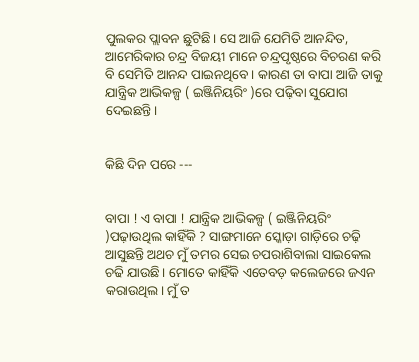ପୁଲକର ପ୍ଲାବନ ଛୁଟିଛି। ସେ ଆଜି ଯେମିତି ଆନନ୍ଦିତ, ଆମେରିକାର ଚନ୍ଦ୍ର ବିଜୟୀ ମାନେ ଚନ୍ଦ୍ରପୃଷ୍ଠରେ ବିଚରଣ କରି ବି ସେମିତି ଆନନ୍ଦ ପାଇନଥିବେ। କାରଣ ତା ବାପା ଆଜି ତାକୁ ଯାନ୍ତ୍ରିକ ଆଭିକଳ୍ପ ( ଇଞ୍ଜିନିୟରିଂ )ରେ ପଢ଼ିବା ସୁଯୋଗ ଦେଇଛନ୍ତି।


କିଛି ଦିନ ପରେ ---


ବାପା ! ଏ ବାପା ! ଯାନ୍ତ୍ରିକ ଆଭିକଳ୍ପ ( ଇଞ୍ଜିନିୟରିଂ )ପଢ଼ାଉଥିଲ କାହିଁକି ? ସାଙ୍ଗମାନେ ସ୍କୋଡ଼ା ଗାଡ଼ିରେ ଚଢ଼ି ଆସୁଛନ୍ତି ଅଥଚ ମୁଁ ତମର ସେଇ ଚପରାଶିବାଲା ସାଇକେଲ ଚଢି ଯାଉଛି। ମୋତେ କାହିଁକି ଏତେବଡ଼ କଲେଜରେ ଜଏନ କରାଉଥିଲ। ମୁଁ ତ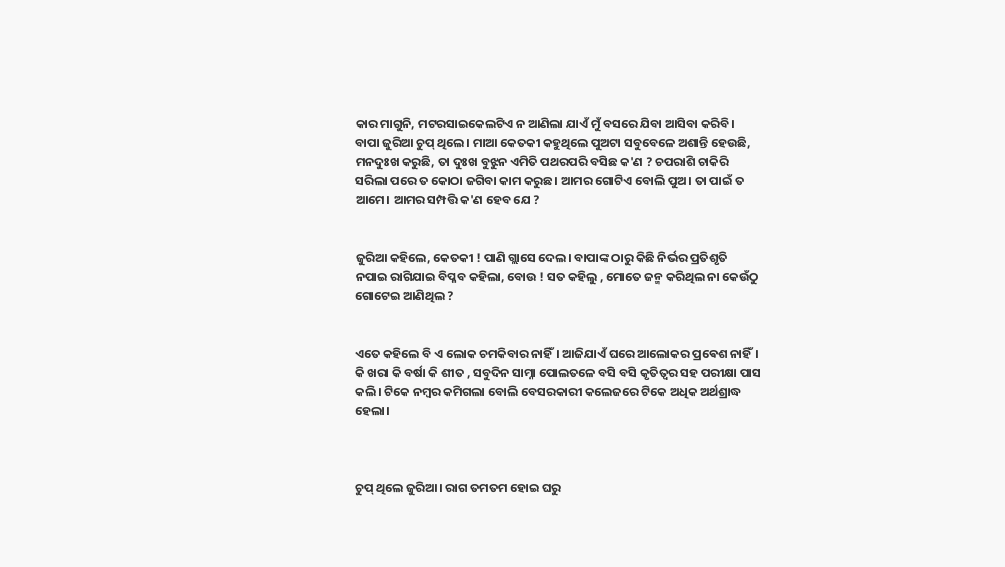କାର ମାଗୁନି, ମଟରସାଇକେଲଟିଏ ନ ଆଣିଲା ଯାଏଁ ମୁଁ ବସରେ ଯିବା ଆସିବା କରିବି। ବାପା ଜୁରିଆ ଚୁପ୍ ଥିଲେ। ମାଆ କେତକୀ କହୁଥିଲେ ପୁଅଟା ସବୁବେଳେ ଅଶାନ୍ତି ହେଉଛି, ମନଦୁଃଖ କରୁଛି, ତା ଦୁଃଖ ବୁଝୁନ ଏମିତି ପଥରପରି ବସିଛ କ'ଣ ? ଚପରାଶି ଚାକିରି ସରିଲା ପରେ ତ କୋଠା ଜଗିବା କାମ କରୁଛ। ଆମର ଗୋଟିଏ ବୋଲି ପୁଅ। ତା ପାଇଁ ତ ଆମେ। ଆମର ସମ୍ପତ୍ତି କ'ଣ ହେବ ଯେ ?


ଜୁରିଆ କହିଲେ, କେତକୀ ! ପାଣି ଗ୍ଲାସେ ଦେଲ। ବାପାଙ୍କ ଠାରୁ କିଛି ନିର୍ଭର ପ୍ରତିଶୃତି ନପାଇ ରାଗିଯାଇ ବିପ୍ଳବ କହିଲା, ବୋଉ ! ସତ କହିଲୁ , ମୋତେ ଜନ୍ମ କରିଥିଲ ନା କେଉଁଠୁ ଗୋଟେଇ ଆଣିଥିଲ ?


ଏତେ କହିଲେ ବି ଏ ଲୋକ ଚମକିବାର ନାହିଁ। ଆଜିଯାଏଁ ଘରେ ଆଲୋକର ପ୍ରଵେଶ ନାହିଁ। କି ଖରା କି ବର୍ଷା କି ଶୀତ , ସବୁଦିନ ସାମ୍ନା ପୋଲତଳେ ବସି ବସି କୃତିତ୍ଵର ସହ ପରୀକ୍ଷା ପାସ କଲି। ଟିକେ ନମ୍ବର କମିଗଲା ବୋଲି ବେସରକାରୀ କଲେଜରେ ଟିକେ ଅଧିକ ଅର୍ଥଶ୍ରାଦ୍ଧ ହେଲା।



ଚୁପ୍ ଥିଲେ ଜୁରିଆ। ରାଗ ତମତମ ହୋଇ ଘରୁ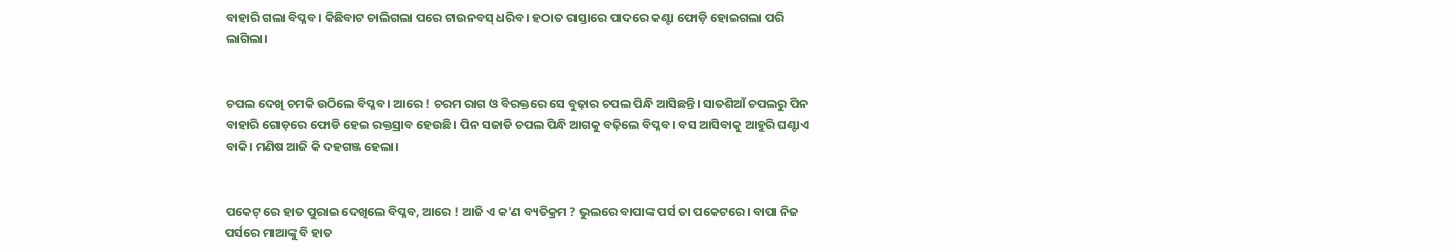ବାହାରି ଗଲା ବିପ୍ଳବ। କିଛିବାଟ ଚାଲିଗଲା ପରେ ଟାଉନବସ୍ ଧରିବ। ହଠାତ ରାସ୍ତାରେ ପାଦରେ କଣ୍ଟା ଫୋଡ଼ି ହୋଇଗଲା ପରି ଲାଗିଲା।


ଚପଲ ଦେଖି ଚମକି ଉଠିଲେ ବିପ୍ଳବ। ଆରେ ! ଚରମ ରାଗ ଓ ବିରକ୍ତରେ ସେ ବୁଢ଼ାର ଚପଲ ପିନ୍ଧି ଆସିଛନ୍ତି। ସାତଶିଆଁ ଚପଲରୁ ପିନ ବାହାରି ଗୋଡ଼ରେ ଫୋଡି ହେଇ ରକ୍ତସ୍ରାବ ହେଉଛି। ପିନ ସଜାଡି ଚପଲ ପିନ୍ଧି ଆଗକୁ ବଢ଼ିଲେ ବିପ୍ଳବ। ବସ ଆସିବାକୁ ଆହୁରି ଘଣ୍ଟାଏ ବାକି। ମଣିଷ ଆଜି କି ଦହଗଞ୍ଜ ହେଲା।


ପକେଟ୍ ରେ ହାତ ପୁରାଇ ଦେଖିଲେ ବିପ୍ଳବ, ଆରେ ! ଆଜି ଏ କ'ଣ ବ୍ୟତିକ୍ରମ ? ଭୁଲରେ ବାପାଙ୍କ ପର୍ସ ତା ପକେଟରେ। ବାପା ନିଜ ପର୍ସରେ ମାଆଙ୍କୁ ବି ହାତ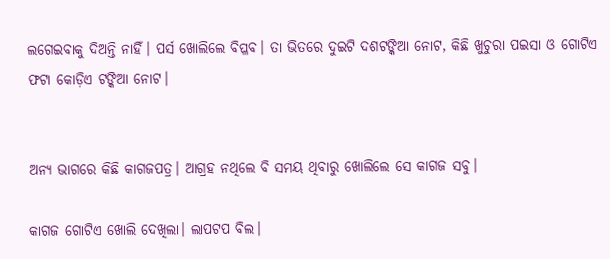ଲଗେଇବାକୁ ଦିଅନ୍ତି ନାହିଁ। ପର୍ସ ଖୋଲିଲେ ବିପ୍ଳବ। ତା ଭିତରେ ଦୁଇଟି ଦଶଟଙ୍କିଆ ନୋଟ, କିଛି ଖୁଚୁରା ପଇସା ଓ ଗୋଟିଏ ଫଟା କୋଡ଼ିଏ ଟଙ୍କିଆ ନୋଟ।


ଅନ୍ୟ ଭାଗରେ କିଛି କାଗଜପତ୍ର। ଆଗ୍ରହ ନଥିଲେ ବି ସମୟ ଥିବାରୁ ଖୋଲିଲେ ସେ କାଗଜ ସବୁ।

କାଗଜ ଗୋଟିଏ ଖୋଲି ଦେଖିଲା। ଲାପଟପ ବିଲ।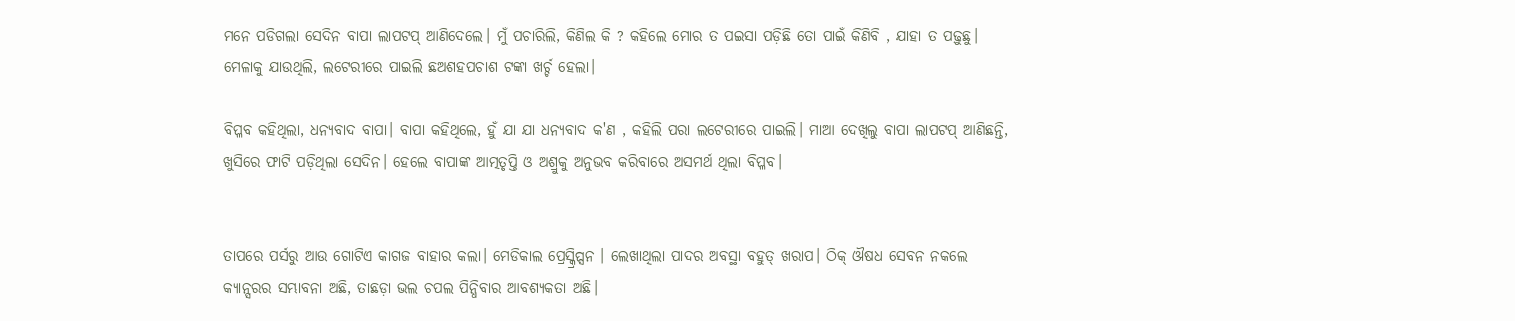ମନେ ପଡିଗଲା ସେଦିନ ବାପା ଲାପଟପ୍ ଆଣିଦେଲେ। ମୁଁ ପଚାରିଲି, କିଣିଲ କି ? କହିଲେ ମୋର ତ ପଇସା ପଡ଼ିଛି ତୋ ପାଇଁ କିଣିବି , ଯାହା ତ ପଢ଼ୁଛୁ। ମେଳାକୁ ଯାଉଥିଲି, ଲଟେରୀରେ ପାଇଲି ଛଅଶହପଚାଶ ଟଙ୍କା ଖର୍ଚ୍ଚ ହେଲା।

ବିପ୍ଳବ କହିଥିଲା, ଧନ୍ୟବାଦ ବାପା। ବାପା କହିଥିଲେ, ହୁଁ ଯା ଯା ଧନ୍ୟବାଦ କ'ଣ , କହିଲି ପରା ଲଟେରୀରେ ପାଇଲି। ମାଆ ଦେଖିଲୁ ବାପା ଲାପଟପ୍ ଆଣିଛନ୍ତି, ଖୁସିରେ ଫାଟି ପଡ଼ିଥିଲା ସେଦିନ। ହେଲେ ବାପାଙ୍କ ଆତ୍ମତୃପ୍ତି ଓ ଅଶ୍ରୁକୁ ଅନୁଭବ କରିବାରେ ଅସମର୍ଥ ଥିଲା ବିପ୍ଳବ।


ତାପରେ ପର୍ସରୁ ଆଉ ଗୋଟିଏ କାଗଜ ବାହାର କଲା। ମେଡିକାଲ ପ୍ରେସ୍କ୍ରିପ୍ସନ । ଲେଖାଥିଲା ପାଦର ଅବସ୍ଥା ବହୁତ୍ ଖରାପ। ଠିକ୍ ଔଷଧ ସେବନ ନକଲେ କ୍ୟାନ୍ସରର ସମ୍ଭାବନା ଅଛି, ତାଛଡ଼ା ଭଲ ଚପଲ ପିନ୍ଧିବାର ଆବଶ୍ୟକତା ଅଛି।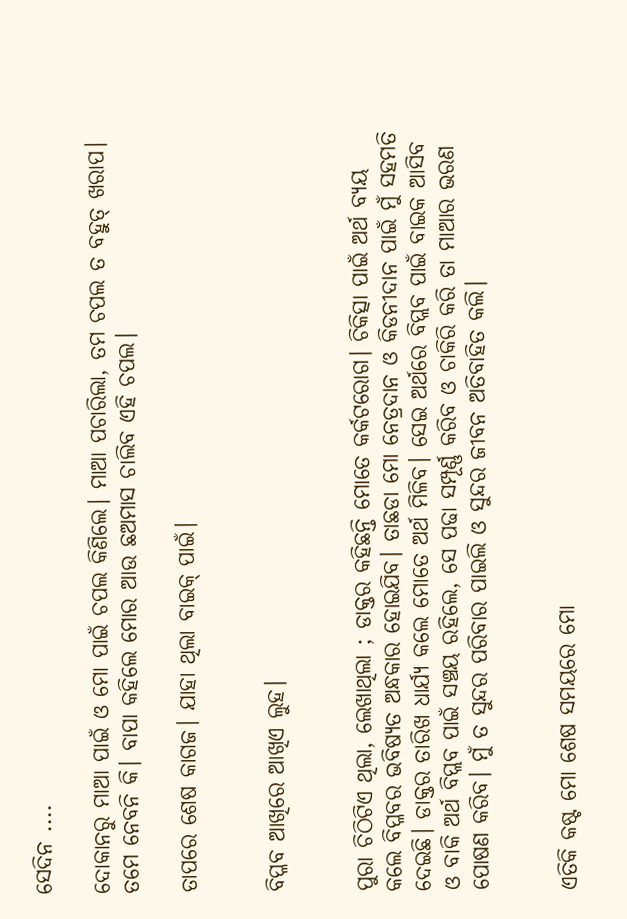ସେଦିନ ....

ଦୋକାନରୁ ମାଆ ପାଇଁ ଓ ମୋ ପାଇଁ ଚପଲ କିଣିଲେ। ମାଆ ପଚାରିଲା, ତମ ଚପଲ ତ ବହୁତ୍ ଖରାପ। ତମେ ନେବନି କି। ବାପା କହିଲେ ମୋର ଆଉ ଛଅମାସ ଚାଲିବ ଏହି ଚପଲ।

ତାପରେ ଶେଷ କାଗଜ। ଯାହା ଥିଲା ବାଇକ୍ ପାଇଁ।


ବିପ୍ଳବ ଆଖିରେ ଆଖିଏ ଲୁହ।


ପୁରା ଚିଠିଟିଏ ଥିଲା, ଲେଖାଥିଲା ; ଡାକ୍ତର କହିଛନ୍ତି ମୋତେ କର୍କଟରୋଗ। ଚିକିତ୍ସା ପାଇଁ ଅର୍ଥ ବ୍ୟୟ କଲେ ବିପ୍ଳବର ଭବିଷ୍ୟତ ଅନ୍ଧକାର ହୋଇଯିବ। ତାଛଡା ମୋ ନେତ୍ରଦାନ ଓ କିଡନୀଦାନ ପାଇଁ ମୁଁ ସହମତି ଦେଇଛି। ଡାକ୍ତର ତାରିଖ ଧାର୍ଯ୍ୟ କଲେ ମୋତେ ଅର୍ଥ ମିଳିବ। ସେଇ ଅର୍ଥରେ ବିପ୍ଲବ ପାଇଁ ବାଇକ ଆସିବ ଓ ବାକି ଅର୍ଥ ବିପ୍ଲବ ପାଇଁ ସଞ୍ଚୟ ରହିଲେ, ସେ ପଢା ସମ୍ପୂର୍ଣ୍ଣ କରିବ ଓ ଚାକିରି କରି ତା ମାଆର ଭରଣ ପୋଷଣ କରିବ। ମୁଁ ତ ସୁନ୍ଦର ପରିବାର ପାଇଲି ଓ ସୁନ୍ଦର ଜୀବନ ଅତିବାହିତ କଲି।


ଏତିକି କଷ୍ଟ ମୋ ଶେଷ ସମୟରେ ମୋ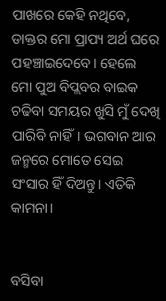ପାଖରେ କେହି ନଥିବେ, ଡାକ୍ତର ମୋ ପ୍ରାପ୍ୟ ଅର୍ଥ ଘରେ ପହଞ୍ଚାଇଦେବେ। ହେଲେ ମୋ ପୁଅ ବିପ୍ଲବର ବାଇକ ଚଢିବା ସମୟର ଖୁସି ମୁଁ ଦେଖି ପାରିବି ନାହିଁ। ଭଗବାନ ଆର ଜନ୍ମରେ ମୋତେ ସେଇ ସଂସାର ହିଁ ଦିଅନ୍ତୁ। ଏତିକି କାମନା।


ବସିବା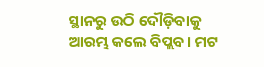ସ୍ଥାନରୁ ଉଠି ଦୌଡ଼ିବାକୁ ଆରମ୍ଭ କଲେ ବିପ୍ଲବ। ମଟ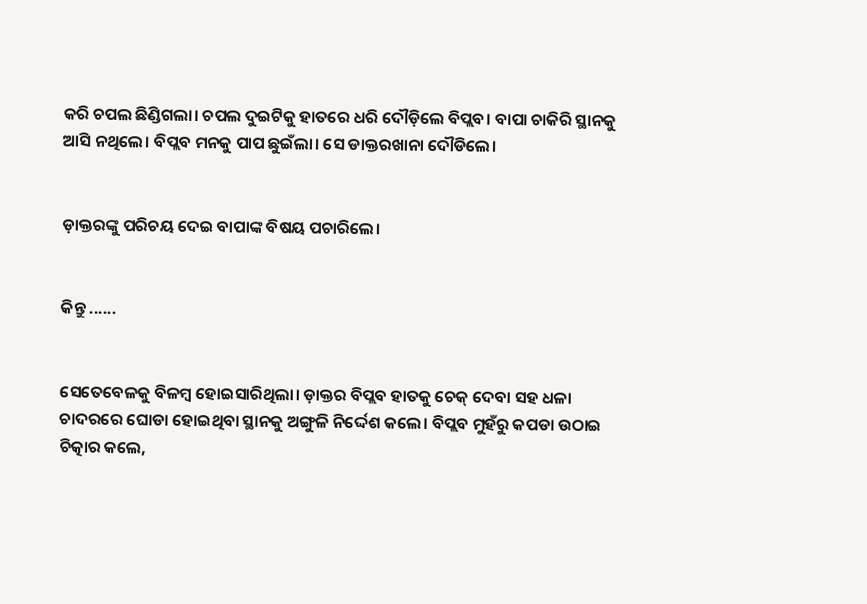କରି ଚପଲ ଛିଣ୍ଡିଗଲା। ଚପଲ ଦୁଇଟିକୁ ହାତରେ ଧରି ଦୌଡ଼ିଲେ ବିପ୍ଲବ। ବାପା ଚାକିରି ସ୍ଥାନକୁ ଆସି ନଥିଲେ। ବିପ୍ଲବ ମନକୁ ପାପ ଛୁଇଁଲା। ସେ ଡାକ୍ତରଖାନା ଦୌଡିଲେ।


ଡ଼ାକ୍ତରଙ୍କୁ ପରିଚୟ ଦେଇ ବାପାଙ୍କ ବିଷୟ ପଚାରିଲେ।


କିନ୍ତୁ ......


ସେତେବେଳକୁ ବିଳମ୍ବ ହୋଇସାରିଥିଲା। ଡ଼ାକ୍ତର ବିପ୍ଲବ ହାତକୁ ଚେକ୍ ଦେବା ସହ ଧଳା ଚାଦରରେ ଘୋଡା ହୋଇଥିବା ସ୍ଥାନକୁ ଅଙ୍ଗୁଳି ନିର୍ଦ୍ଦେଶ କଲେ। ବିପ୍ଲବ ମୁହଁରୁ କପଡା ଉଠାଇ ଚିତ୍କାର କଲେ,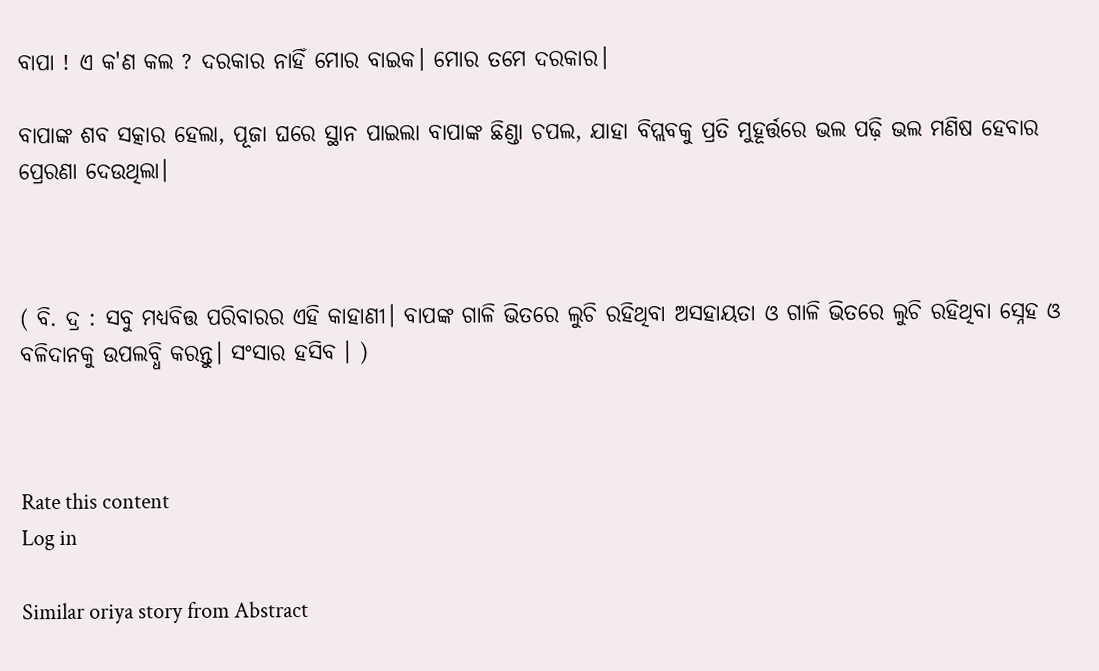ବାପା ! ଏ କ'ଣ କଲ ? ଦରକାର ନାହିଁ ମୋର ବାଇକ। ମୋର ତମେ ଦରକାର।

ବାପାଙ୍କ ଶବ ସତ୍କାର ହେଲା, ପୂଜା ଘରେ ସ୍ଥାନ ପାଇଲା ବାପାଙ୍କ ଛିଣ୍ଡା ଚପଲ, ଯାହା ବିପ୍ଲବକୁ ପ୍ରତି ମୁହୂର୍ତ୍ତରେ ଭଲ ପଢ଼ି ଭଲ ମଣିଷ ହେବାର ପ୍ରେରଣା ଦେଉଥିଲା।



( ବି. ଦ୍ର : ସବୁ ମଧ୍ୟବିତ୍ତ ପରିବାରର ଏହି କାହାଣୀ। ବାପଙ୍କ ଗାଳି ଭିତରେ ଲୁଚି ରହିଥିବା ଅସହାୟତା ଓ ଗାଳି ଭିତରେ ଲୁଚି ରହିଥିବା ସ୍ନେହ ଓ ବଳିଦାନକୁ ଉପଲବ୍ଧି କରନ୍ତୁ। ସଂସାର ହସିବ । )



Rate this content
Log in

Similar oriya story from Abstract